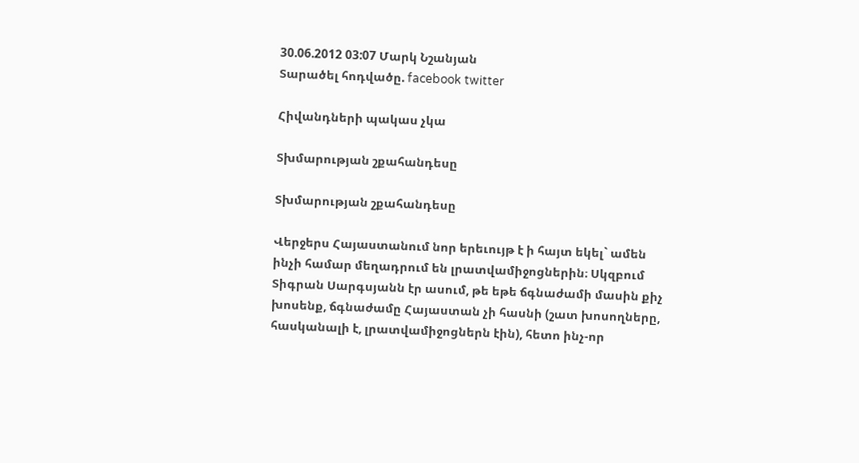30.06.2012 03:07 Մարկ Նշանյան
Տարածել հոդվածը. facebook twitter

Հիվանդների պակաս չկա

Տխմարության շքահանդեսը

Տխմարության շքահանդեսը

Վերջերս Հայաստանում նոր երեւույթ է ի հայտ եկել` ամեն ինչի համար մեղադրում են լրատվամիջոցներին։ Սկզբում Տիգրան Սարգսյանն էր ասում, թե եթե ճգնաժամի մասին քիչ խոսենք, ճգնաժամը Հայաստան չի հասնի (շատ խոսողները, հասկանալի է, լրատվամիջոցներն էին), հետո ինչ-որ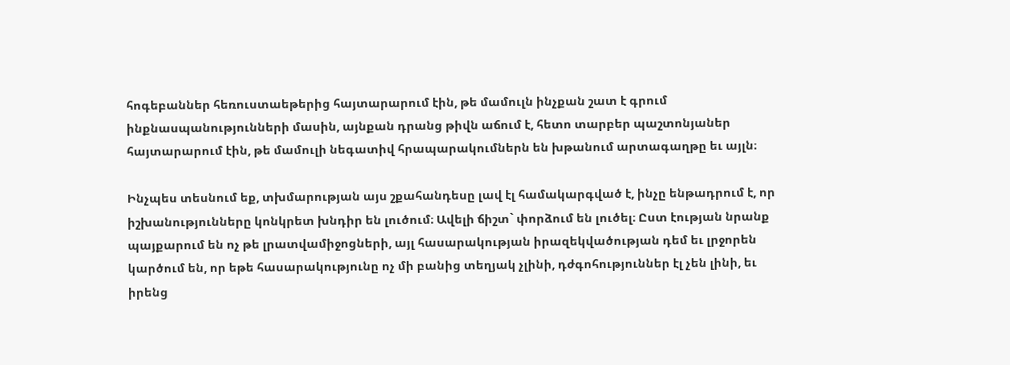հոգեբաններ հեռուստաեթերից հայտարարում էին, թե մամուլն ինչքան շատ է գրում ինքնասպանությունների մասին, այնքան դրանց թիվն աճում է, հետո տարբեր պաշտոնյաներ հայտարարում էին, թե մամուլի նեգատիվ հրապարակումներն են խթանում արտագաղթը եւ այլն։

Ինչպես տեսնում եք, տխմարության այս շքահանդեսը լավ էլ համակարգված է, ինչը ենթադրում է, որ իշխանությունները կոնկրետ խնդիր են լուծում։ Ավելի ճիշտ` փորձում են լուծել։ Ըստ էության նրանք պայքարում են ոչ թե լրատվամիջոցների, այլ հասարակության իրազեկվածության դեմ եւ լրջորեն կարծում են, որ եթե հասարակությունը ոչ մի բանից տեղյակ չլինի, դժգոհություններ էլ չեն լինի, եւ իրենց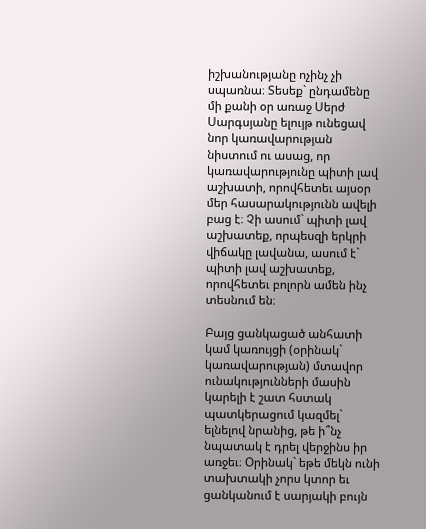իշխանությանը ոչինչ չի սպառնա։ Տեսեք` ընդամենը մի քանի օր առաջ Սերժ Սարգսյանը ելույթ ունեցավ նոր կառավարության նիստում ու ասաց, որ կառավարությունը պիտի լավ աշխատի, որովհետեւ այսօր մեր հասարակությունն ավելի բաց է։ Չի ասում` պիտի լավ աշխատեք, որպեսզի երկրի վիճակը լավանա, ասում է` պիտի լավ աշխատեք, որովհետեւ բոլորն ամեն ինչ տեսնում են։

Բայց ցանկացած անհատի կամ կառույցի (օրինակ` կառավարության) մտավոր ունակությունների մասին կարելի է շատ հստակ պատկերացում կազմել` ելնելով նրանից, թե ի՞նչ նպատակ է դրել վերջինս իր առջեւ։ Օրինակ` եթե մեկն ունի տախտակի չորս կտոր եւ ցանկանում է սարյակի բույն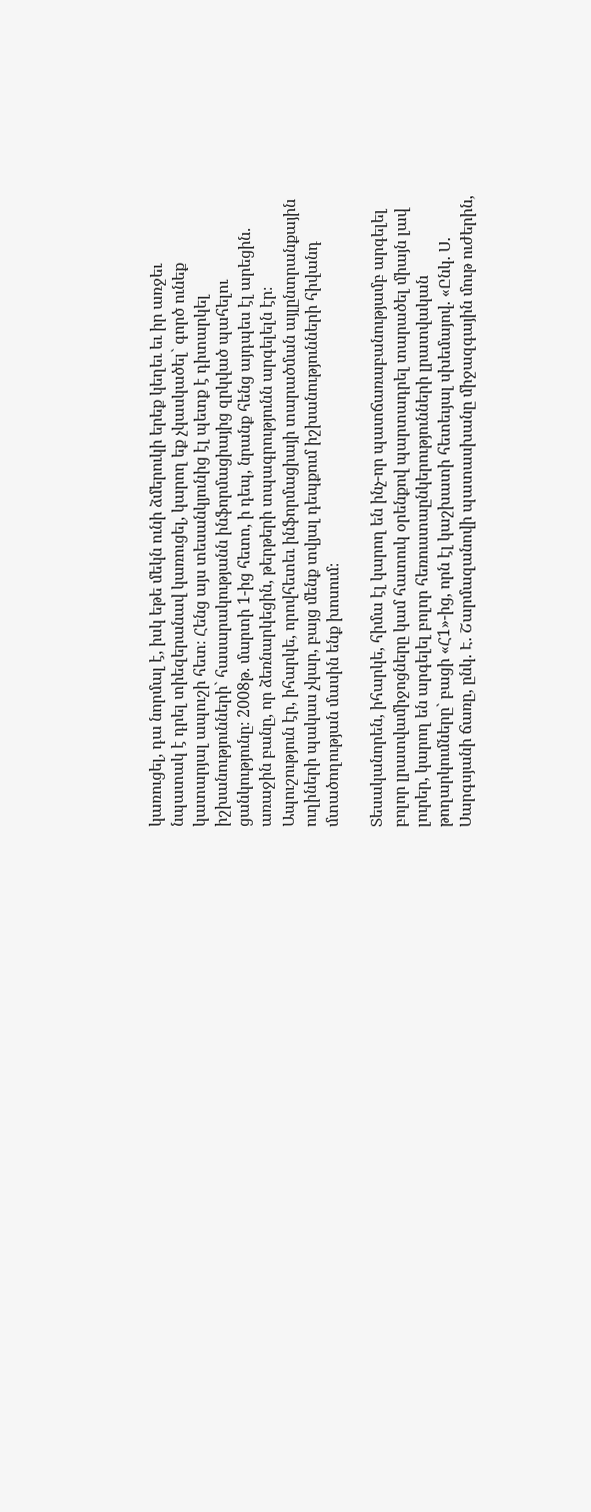կառուցել, դա նորմալ է, իսկ եթե մեկն ունի ձմերուկի երեք կեղեւ եւ իր առջեւ նպատակ է դրել տիեզերանավ կառուցել, կարող եք չկասկածել` գործ ունեք կատարյալ ապուշի հետ։ Հենց այս տեսանկյունից էլ պետք է դիտարկել իշխանությունների` հասարակությանն ինֆորմացիայից զրկված պահելու ցանկությունը։ 2008թ. մարտի 1-ից հետո, ի դեպ, նրանք հենց այդպես էլ արեցին. առաջին բանը, որ ձեռնարկեցին, թերթերի տպագրությունն արգելելն էր։ Ապուշություն էր, իհարկե, որովհետեւ ինֆորմացիայի տարածման այլընտրանքային ուղիների պակաս չկար, բայց մենք տվյալ դեպքում իշխանությունների հիվանդ մտածողության մասին ենք խոսում։

Տեսականորեն, իհարկե, հիմա էլ կարող են ինչ-որ պատճառաբանությամբ արգելել բոլոր լրատվամիջոցները կամ հատուկ օրենքով պարտադրել տարածել միայն լավ լուրեր, կարող են արգելել բոլոր հեռուստաընկերությունների լրատվական թողարկումները` բացի «Հ1»-ից, որն էլ կաշխատի հետեւյալ սխեմայով. «Ընկ. Ս. Սարգսյանի ճառը, ընկ. Է. Շարմազանովի պատասխանը միջազգային մութ ուժերին,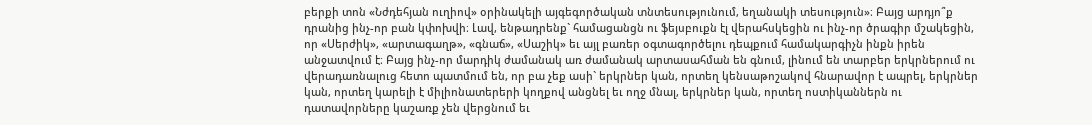բերքի տոն «Նժդեհյան ուղիով» օրինակելի այգեգործական տնտեսությունում, եղանակի տեսություն»։ Բայց արդյո՞ք դրանից ինչ-որ բան կփոխվի։ Լավ, ենթադրենք` համացանցն ու ֆեյսբուքն էլ վերահսկեցին ու ինչ-որ ծրագիր մշակեցին, որ «Սերժիկ», «արտագաղթ», «գնաճ», «Սաշիկ» եւ այլ բառեր օգտագործելու դեպքում համակարգիչն ինքն իրեն անջատվում է։ Բայց ինչ-որ մարդիկ ժամանակ առ ժամանակ արտասահման են գնում, լինում են տարբեր երկրներում ու վերադառնալուց հետո պատմում են, որ բա չեք ասի` երկրներ կան, որտեղ կենսաթոշակով հնարավոր է ապրել, երկրներ կան, որտեղ կարելի է միլիոնատերերի կողքով անցնել եւ ողջ մնալ, երկրներ կան, որտեղ ոստիկաններն ու դատավորները կաշառք չեն վերցնում եւ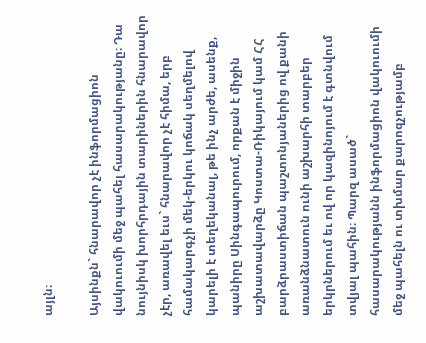այլն։

Այսինքն` հնարավոր չէ ինֆորմացիոն վակուումի մեջ պահել հասարակությանը։ Դա նույնիսկ խորհրդային տարիներին հնարավոր չէր, առավել եւս` հնարավոր չէ հիմա, երբ համակարգչի մեկ-երկու կոճակ սեղմելով կարելի է տեղեկանալ, թե ինչ արժե, ասենք, պանիրը Սինգապուրում, որքան է միջին աշխատավարձը Կոստա-Ռիկայում կամ ՀՀ բարձրաստիճան պաշտոնյաներից ով քանի առանձնատուն ունի աշխարհի տարբեր երկրներում եւ ով որ կազինոյում է գտնվում տվյալ պահին։ Պարզ ասած` հասարակությանն ինֆորմացիոն վակուումի մեջ պահելն ու տխմար քարոզչությամբ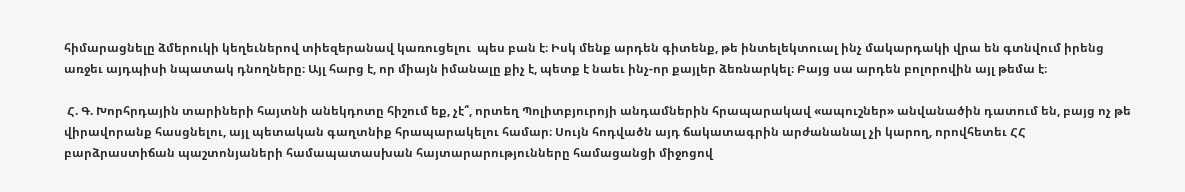հիմարացնելը ձմերուկի կեղեւներով տիեզերանավ կառուցելու  պես բան է։ Իսկ մենք արդեն գիտենք, թե ինտելեկտուալ ինչ մակարդակի վրա են գտնվում իրենց առջեւ այդպիսի նպատակ դնողները։ Այլ հարց է, որ միայն իմանալը քիչ է, պետք է նաեւ ինչ-որ քայլեր ձեռնարկել։ Բայց սա արդեն բոլորովին այլ թեմա է։

 Հ. Գ. Խորհրդային տարիների հայտնի անեկդոտը հիշում եք, չէ՞, որտեղ Պոլիտբյուրոյի անդամներին հրապարակավ «ապուշներ» անվանածին դատում են, բայց ոչ թե վիրավորանք հասցնելու, այլ պետական գաղտնիք հրապարակելու համար։ Սույն հոդվածն այդ ճակատագրին արժանանալ չի կարող, որովհետեւ ՀՀ բարձրաստիճան պաշտոնյաների համապատասխան հայտարարությունները համացանցի միջոցով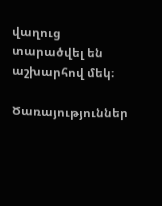վաղուց տարածվել են աշխարհով մեկ։

Ծառայություններ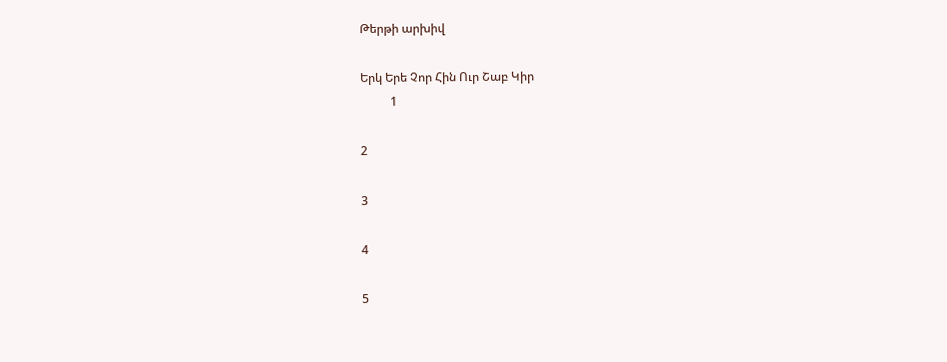Թերթի արխիվ

Երկ Երե Չոր Հին Ուր Շաբ Կիր
          1

2

3

4

5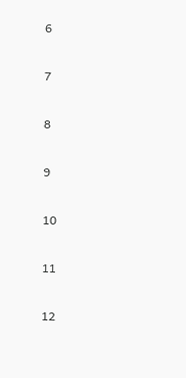6

7

8

9

10

11

12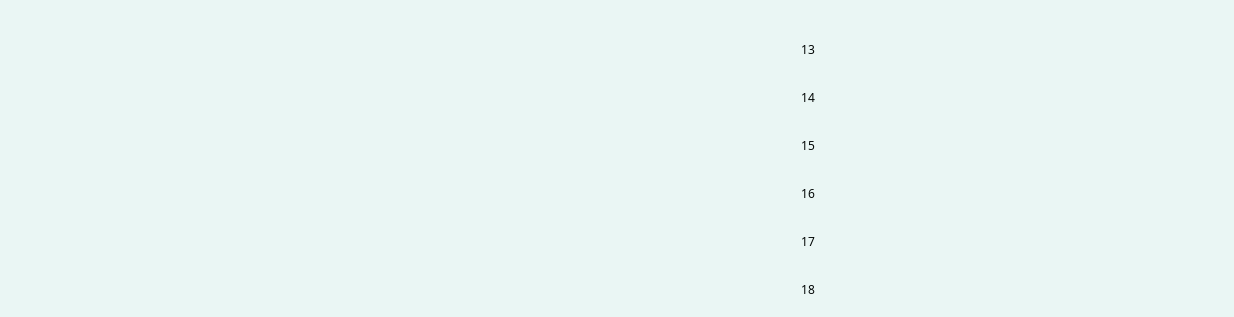13

14

15

16

17

18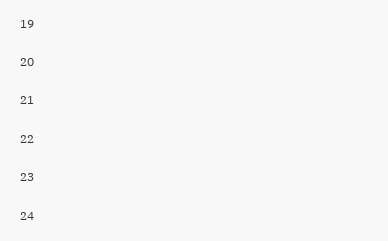19

20

21

22

23

24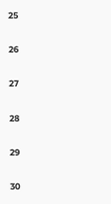25

26

27

28

29

30